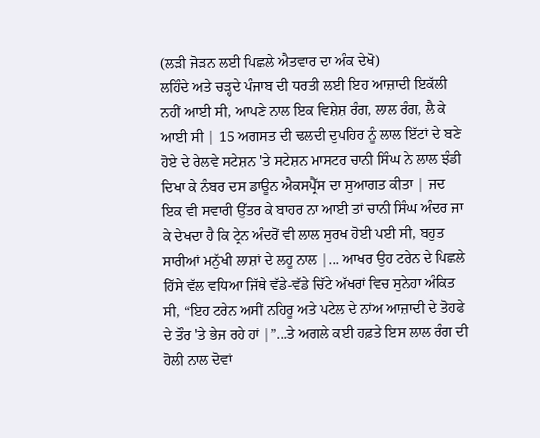(ਲੜੀ ਜੋੜਨ ਲਈ ਪਿਛਲੇ ਐਤਵਾਰ ਦਾ ਅੰਕ ਦੇਖੋ)
ਲਹਿੰਦੇ ਅਤੇ ਚੜ੍ਹਦੇ ਪੰਜਾਬ ਦੀ ਧਰਤੀ ਲਈ ਇਹ ਆਜ਼ਾਦੀ ਇਕੱਲੀ ਨਹੀਂ ਆਈ ਸੀ, ਆਪਣੇ ਨਾਲ ਇਕ ਵਿਸ਼ੇਸ਼ ਰੰਗ, ਲਾਲ ਰੰਗ, ਲੈ ਕੇ ਆਈ ਸੀ | 15 ਅਗਸਤ ਦੀ ਢਲਦੀ ਦੁਪਹਿਰ ਨੂੰ ਲਾਲ ਇੱਟਾਂ ਦੇ ਬਣੇ ਹੋਏ ਦੇ ਰੇਲਵੇ ਸਟੇਸ਼ਨ 'ਤੇ ਸਟੇਸ਼ਨ ਮਾਸਟਰ ਚਾਨੀ ਸਿੰਘ ਨੇ ਲਾਲ ਝੰਡੀ ਦਿਖਾ ਕੇ ਨੰਬਰ ਦਸ ਡਾਊਨ ਐਕਸਪ੍ਰੈੱਸ ਦਾ ਸੁਆਗਤ ਕੀਤਾ | ਜਦ ਇਕ ਵੀ ਸਵਾਰੀ ਉੱਤਰ ਕੇ ਬਾਹਰ ਨਾ ਆਈ ਤਾਂ ਚਾਨੀ ਸਿੰਘ ਅੰਦਰ ਜਾ ਕੇ ਦੇਖਦਾ ਹੈ ਕਿ ਟ੍ਰੇਨ ਅੰਦਰੋਂ ਵੀ ਲਾਲ ਸੁਰਖ ਹੋਈ ਪਈ ਸੀ, ਬਹੁਤ ਸਾਰੀਆਂ ਮਨੁੱਖੀ ਲਾਸ਼ਾਂ ਦੇ ਲਹੂ ਨਾਲ |... ਆਖਰ ਉਹ ਟਰੇਨ ਦੇ ਪਿਛਲੇ ਹਿੱਸੇ ਵੱਲ ਵਧਿਆ ਜਿੱਥੇ ਵੱਡੇ-ਵੱਡੇ ਚਿੱਟੇ ਅੱਖਰਾਂ ਵਿਚ ਸੁਨੇਹਾ ਅੰਕਿਤ ਸੀ, “ਇਹ ਟਰੇਨ ਅਸੀਂ ਨਹਿਰੂ ਅਤੇ ਪਟੇਲ ਦੇ ਨਾਂਅ ਆਜ਼ਾਦੀ ਦੇ ਤੋਹਫੇ ਦੇ ਤੌਰ 'ਤੇ ਭੇਜ ਰਹੇ ਹਾਂ |”...ਤੇ ਅਗਲੇ ਕਈ ਹਫ਼ਤੇ ਇਸ ਲਾਲ ਰੰਗ ਦੀ ਹੋਲੀ ਨਾਲ ਦੋਵਾਂ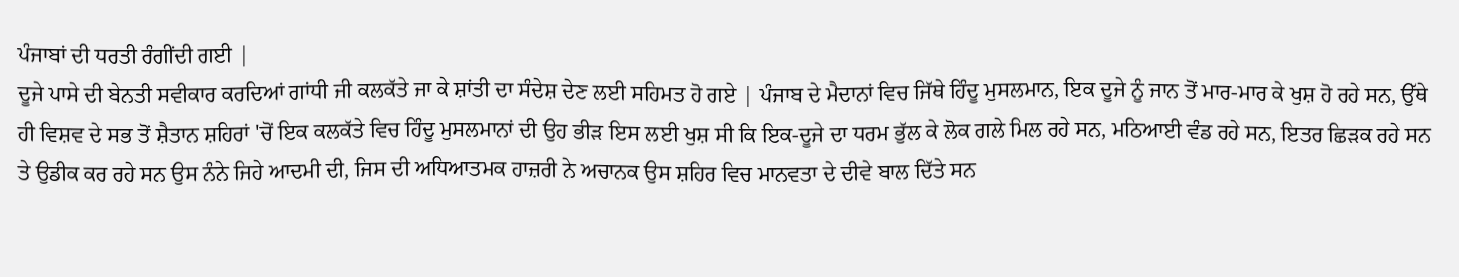ਪੰਜਾਬਾਂ ਦੀ ਧਰਤੀ ਰੰਗੀਂਦੀ ਗਈ |
ਦੂਜੇ ਪਾਸੇ ਦੀ ਬੇਨਤੀ ਸਵੀਕਾਰ ਕਰਦਿਆਂ ਗਾਂਧੀ ਜੀ ਕਲਕੱਤੇ ਜਾ ਕੇ ਸ਼ਾਂਤੀ ਦਾ ਸੰਦੇਸ਼ ਦੇਣ ਲਈ ਸਹਿਮਤ ਹੋ ਗਏ | ਪੰਜਾਬ ਦੇ ਮੈਦਾਨਾਂ ਵਿਚ ਜਿੱਥੇ ਹਿੰਦੂ ਮੁਸਲਮਾਨ, ਇਕ ਦੂਜੇ ਨੂੰ ਜਾਨ ਤੋਂ ਮਾਰ-ਮਾਰ ਕੇ ਖੁਸ਼ ਹੋ ਰਹੇ ਸਨ, ਉੱਥੇ ਹੀ ਵਿਸ਼ਵ ਦੇ ਸਭ ਤੋਂ ਸ਼ੈਤਾਨ ਸ਼ਹਿਰਾਂ 'ਚੋਂ ਇਕ ਕਲਕੱਤੇ ਵਿਚ ਹਿੰਦੂ ਮੁਸਲਮਾਨਾਂ ਦੀ ਉਹ ਭੀੜ ਇਸ ਲਈ ਖੁਸ਼ ਸੀ ਕਿ ਇਕ-ਦੂਜੇ ਦਾ ਧਰਮ ਭੁੱਲ ਕੇ ਲੋਕ ਗਲੇ ਮਿਲ ਰਹੇ ਸਨ, ਮਠਿਆਈ ਵੰਡ ਰਹੇ ਸਨ, ਇਤਰ ਛਿੜਕ ਰਹੇ ਸਨ ਤੇ ਉਡੀਕ ਕਰ ਰਹੇ ਸਨ ਉਸ ਨੰਨੇ ਜਿਹੇ ਆਦਮੀ ਦੀ, ਜਿਸ ਦੀ ਅਧਿਆਤਮਕ ਹਾਜ਼ਰੀ ਨੇ ਅਚਾਨਕ ਉਸ ਸ਼ਹਿਰ ਵਿਚ ਮਾਨਵਤਾ ਦੇ ਦੀਵੇ ਬਾਲ ਦਿੱਤੇ ਸਨ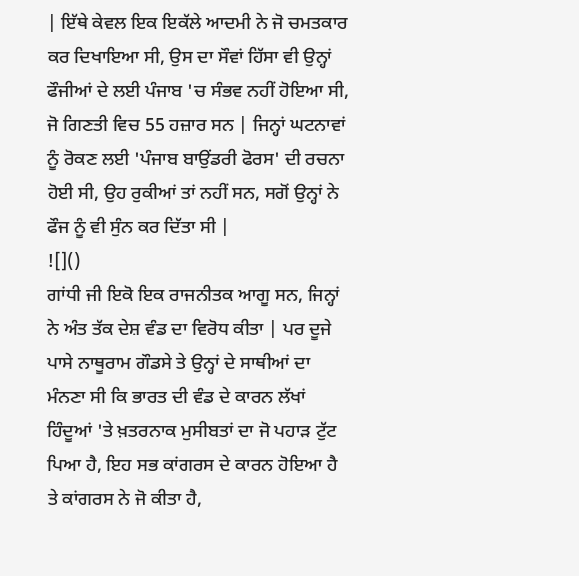| ਇੱਥੇ ਕੇਵਲ ਇਕ ਇਕੱਲੇ ਆਦਮੀ ਨੇ ਜੋ ਚਮਤਕਾਰ ਕਰ ਦਿਖਾਇਆ ਸੀ, ਉਸ ਦਾ ਸੌਵਾਂ ਹਿੱਸਾ ਵੀ ਉਨ੍ਹਾਂ ਫੌਜੀਆਂ ਦੇ ਲਈ ਪੰਜਾਬ 'ਚ ਸੰਭਵ ਨਹੀਂ ਹੋਇਆ ਸੀ, ਜੋ ਗਿਣਤੀ ਵਿਚ 55 ਹਜ਼ਾਰ ਸਨ | ਜਿਨ੍ਹਾਂ ਘਟਨਾਵਾਂ ਨੂੰ ਰੋਕਣ ਲਈ 'ਪੰਜਾਬ ਬਾਉਂਡਰੀ ਫੋਰਸ' ਦੀ ਰਚਨਾ ਹੋਈ ਸੀ, ਉਹ ਰੁਕੀਆਂ ਤਾਂ ਨਹੀਂ ਸਨ, ਸਗੋਂ ਉਨ੍ਹਾਂ ਨੇ ਫੌਜ ਨੂੰ ਵੀ ਸੁੰਨ ਕਰ ਦਿੱਤਾ ਸੀ |
![]()
ਗਾਂਧੀ ਜੀ ਇਕੋ ਇਕ ਰਾਜਨੀਤਕ ਆਗੂ ਸਨ, ਜਿਨ੍ਹਾਂ ਨੇ ਅੰਤ ਤੱਕ ਦੇਸ਼ ਵੰਡ ਦਾ ਵਿਰੋਧ ਕੀਤਾ | ਪਰ ਦੂਜੇ ਪਾਸੇ ਨਾਥੂਰਾਮ ਗੌਡਸੇ ਤੇ ਉਨ੍ਹਾਂ ਦੇ ਸਾਥੀਆਂ ਦਾ ਮੰਨਣਾ ਸੀ ਕਿ ਭਾਰਤ ਦੀ ਵੰਡ ਦੇ ਕਾਰਨ ਲੱਖਾਂ ਹਿੰਦੂਆਂ 'ਤੇ ਖ਼ਤਰਨਾਕ ਮੁਸੀਬਤਾਂ ਦਾ ਜੋ ਪਹਾੜ ਟੁੱਟ ਪਿਆ ਹੈ, ਇਹ ਸਭ ਕਾਂਗਰਸ ਦੇ ਕਾਰਨ ਹੋਇਆ ਹੈ ਤੇ ਕਾਂਗਰਸ ਨੇ ਜੋ ਕੀਤਾ ਹੈ,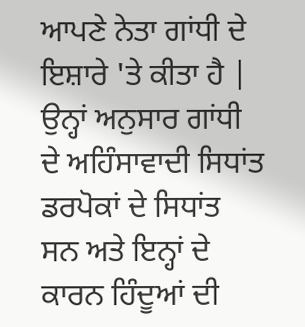ਆਪਣੇ ਨੇਤਾ ਗਾਂਧੀ ਦੇ ਇਸ਼ਾਰੇ 'ਤੇ ਕੀਤਾ ਹੈ | ਉਨ੍ਹਾਂ ਅਨੁਸਾਰ ਗਾਂਧੀ ਦੇ ਅਹਿੰਸਾਵਾਦੀ ਸਿਧਾਂਤ ਡਰਪੋਕਾਂ ਦੇ ਸਿਧਾਂਤ ਸਨ ਅਤੇ ਇਨ੍ਹਾਂ ਦੇ ਕਾਰਨ ਹਿੰਦੂਆਂ ਦੀ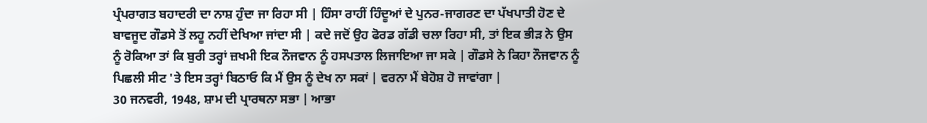ਪ੍ਰੰਪਰਾਗਤ ਬਹਾਦਰੀ ਦਾ ਨਾਸ਼ ਹੁੰਦਾ ਜਾ ਰਿਹਾ ਸੀ | ਹਿੰਸਾ ਰਾਹੀਂ ਹਿੰਦੂਆਂ ਦੇ ਪੁਨਰ-ਜਾਗਰਣ ਦਾ ਪੱਖਪਾਤੀ ਹੋਣ ਦੇ ਬਾਵਜੂਦ ਗੌਡਸੇ ਤੋਂ ਲਹੂ ਨਹੀਂ ਦੇਖਿਆ ਜਾਂਦਾ ਸੀ | ਕਦੇ ਜਦੋਂ ਉਹ ਫੋਰਡ ਗੱਡੀ ਚਲਾ ਰਿਹਾ ਸੀ, ਤਾਂ ਇਕ ਭੀੜ ਨੇ ਉਸ ਨੂੰ ਰੋਕਿਆ ਤਾਂ ਕਿ ਬੁਰੀ ਤਰ੍ਹਾਂ ਜ਼ਖਮੀ ਇਕ ਨੌਜਵਾਨ ਨੂੰ ਹਸਪਤਾਲ ਲਿਜਾਇਆ ਜਾ ਸਕੇ | ਗੌਡਸੇ ਨੇ ਕਿਹਾ ਨੌਜਵਾਨ ਨੂੰ ਪਿਛਲੀ ਸੀਟ 'ਤੇ ਇਸ ਤਰ੍ਹਾਂ ਬਿਠਾਓ ਕਿ ਮੈਂ ਉਸ ਨੂੰ ਦੇਖ ਨਾ ਸਕਾਂ | ਵਰਨਾ ਮੈਂ ਬੇਹੋਸ਼ ਹੋ ਜਾਵਾਂਗਾ |
30 ਜਨਵਰੀ, 1948, ਸ਼ਾਮ ਦੀ ਪ੍ਰਾਰਥਨਾ ਸਭਾ | ਆਭਾ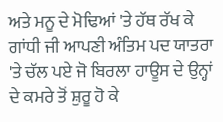ਅਤੇ ਮਨੂ ਦੇ ਮੋਢਿਆਂ 'ਤੇ ਹੱਥ ਰੱਖ ਕੇ ਗਾਂਧੀ ਜੀ ਆਪਣੀ ਅੰਤਿਮ ਪਦ ਯਾਤਰਾ 'ਤੇ ਚੱਲ ਪਏ ਜੋ ਬਿਰਲਾ ਹਾਊਸ ਦੇ ਉਨ੍ਹਾਂ ਦੇ ਕਮਰੇ ਤੋਂ ਸ਼ੁਰੂ ਹੋ ਕੇ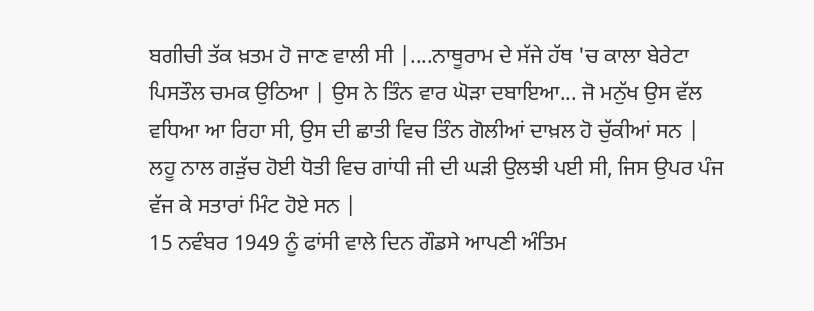ਬਗੀਚੀ ਤੱਕ ਖ਼ਤਮ ਹੋ ਜਾਣ ਵਾਲੀ ਸੀ |....ਨਾਥੂਰਾਮ ਦੇ ਸੱਜੇ ਹੱਥ 'ਚ ਕਾਲਾ ਬੇਰੇਟਾ ਪਿਸਤੌਲ ਚਮਕ ਉਠਿਆ | ਉਸ ਨੇ ਤਿੰਨ ਵਾਰ ਘੋੜਾ ਦਬਾਇਆ... ਜੋ ਮਨੁੱਖ ਉਸ ਵੱਲ ਵਧਿਆ ਆ ਰਿਹਾ ਸੀ, ਉਸ ਦੀ ਛਾਤੀ ਵਿਚ ਤਿੰਨ ਗੋਲੀਆਂ ਦਾਖ਼ਲ ਹੋ ਚੁੱਕੀਆਂ ਸਨ | ਲਹੂ ਨਾਲ ਗੜੁੱਚ ਹੋਈ ਧੋਤੀ ਵਿਚ ਗਾਂਧੀ ਜੀ ਦੀ ਘੜੀ ਉਲਝੀ ਪਈ ਸੀ, ਜਿਸ ਉਪਰ ਪੰਜ ਵੱਜ ਕੇ ਸਤਾਰਾਂ ਮਿੰਟ ਹੋਏ ਸਨ |
15 ਨਵੰਬਰ 1949 ਨੂੰ ਫਾਂਸੀ ਵਾਲੇ ਦਿਨ ਗੌਡਸੇ ਆਪਣੀ ਅੰਤਿਮ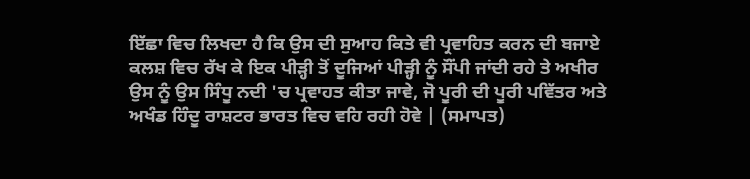ਇੱਛਾ ਵਿਚ ਲਿਖਦਾ ਹੈ ਕਿ ਉਸ ਦੀ ਸੁਆਹ ਕਿਤੇ ਵੀ ਪ੍ਰਵਾਹਿਤ ਕਰਨ ਦੀ ਬਜਾਏ ਕਲਸ਼ ਵਿਚ ਰੱਖ ਕੇ ਇਕ ਪੀੜ੍ਹੀ ਤੋਂ ਦੂਜਿਆਂ ਪੀੜ੍ਹੀ ਨੂੰ ਸੌਂਪੀ ਜਾਂਦੀ ਰਹੇ ਤੇ ਅਖੀਰ ਉਸ ਨੂੰ ਉਸ ਸਿੰਧੂ ਨਦੀ 'ਚ ਪ੍ਰਵਾਹਤ ਕੀਤਾ ਜਾਵੇ, ਜੋ ਪੂਰੀ ਦੀ ਪੂਰੀ ਪਵਿੱਤਰ ਅਤੇ ਅਖੰਡ ਹਿੰਦੂ ਰਾਸ਼ਟਰ ਭਾਰਤ ਵਿਚ ਵਹਿ ਰਹੀ ਹੋਵੇ | (ਸਮਾਪਤ)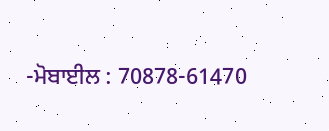-ਮੋਬਾਈਲ : 70878-61470